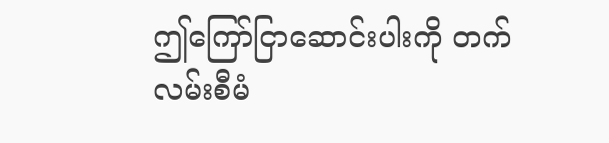ဤကြော်ငြာဆောင်းပါးကို တက်လမ်းစီမံ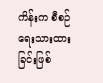ကိန်းက စီစဉ် ရေးသားထားခြင်းဖြစ်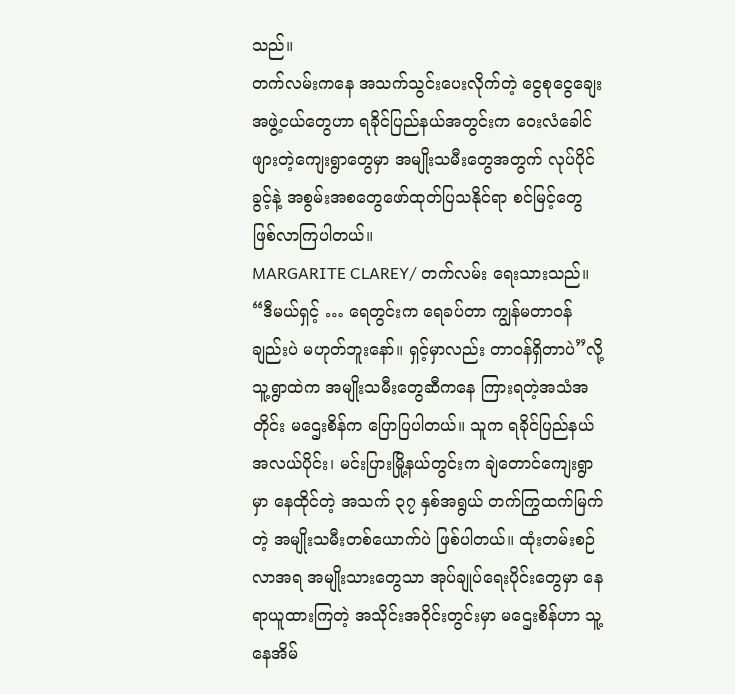သည်။
တက်လမ်းကနေ အသက်သွင်းပေးလိုက်တဲ့ ငွေစုငွေချေးအဖွဲ့ငယ်တွေဟာ ရခိုင်ပြည်နယ်အတွင်းက ဝေးလံခေါင်ဖျားတဲ့ကျေးရွာတွေမှာ အမျိုးသမီးတွေအတွက် လုပ်ပိုင်ခွင့်နဲ့ အစွမ်းအစတွေဖော်ထုတ်ပြသနိုင်ရာ စင်မြင့်တွေဖြစ်လာကြပါတယ်။
MARGARITE CLAREY/ တက်လမ်း ရေးသားသည်။
“ဒီမယ်ရှင့် … ရေတွင်းက ရေခပ်တာ ကျွန်မတာဝန်ချည်းပဲ မဟုတ်ဘူးနော်။ ရှင့်မှာလည်း တာဝန်ရှိတာပဲ”လို့ သူ့ရွာထဲက အမျိုးသမီးတွေဆီကနေ ကြားရတဲ့အသံအတိုင်း မဌေးစိန်က ပြောပြပါတယ်။ သူက ရခိုင်ပြည်နယ်အလယ်ပိုင်း၊ မင်းပြားမြို့နယ်တွင်းက ချဲတောင်ကျေးရွာမှာ နေထိုင်တဲ့ အသက် ၃၇ နှစ်အရွယ် တက်ကြွထက်မြက်တဲ့ အမျိုးသမီးတစ်ယောက်ပဲ ဖြစ်ပါတယ်။ ထုံးတမ်းစဉ်လာအရ အမျိုးသားတွေသာ အုပ်ချုပ်ရေးပိုင်းတွေမှာ နေရာယူထားကြတဲ့ အသိုင်းအဝိုင်းတွင်းမှာ မဌေးစိန်ဟာ သူ့နေအိမ်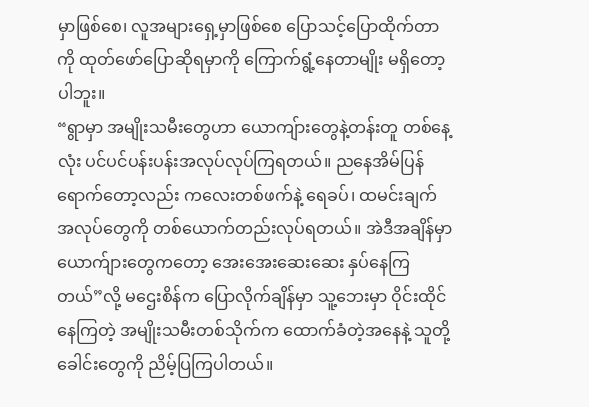မှာဖြစ်စေ၊ လူအများရှေ့မှာဖြစ်စေ ပြောသင့်ပြောထိုက်တာကို ထုတ်ဖော်ပြောဆိုရမှာကို ကြောက်ရွံ့နေတာမျိုး မရှိတော့ပါဘူး။
“ရွာမှာ အမျိုးသမီးတွေဟာ ယောကျ်ားတွေနဲ့တန်းတူ တစ်နေ့လုံး ပင်ပင်ပန်းပန်းအလုပ်လုပ်ကြရတယ်။ ညနေအိမ်ပြန် ရောက်တော့လည်း ကလေးတစ်ဖက်နဲ့ ရေခပ်၊ ထမင်းချက်အလုပ်တွေကို တစ်ယောက်တည်းလုပ်ရတယ်။ အဲဒီအချိန်မှာ ယောက်ျားတွေကတော့ အေးအေးဆေးဆေး နှပ်နေကြတယ်”လို့ မဌေးစိန်က ပြောလိုက်ချိန်မှာ သူ့ဘေးမှာ ဝိုင်းထိုင်နေကြတဲ့ အမျိုးသမီးတစ်သိုက်က ထောက်ခံတဲ့အနေနဲ့ သူတို့ခေါင်းတွေကို ညိမ့်ပြကြပါတယ်။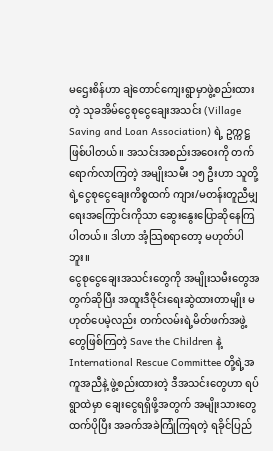မဌေးစိန်ဟာ ချဲတောင်ကျေးရွာမှာဖွဲ့စည်းထားတဲ့ သုခအိမ်ငွေစုငွေချေးအသင်း (Village Saving and Loan Association) ရဲ့ ဥက္ကဋ္ဌဖြစ်ပါတယ်။ အသင်းအစည်းအဝေးကို တက်ရောက်လာကြတဲ့ အမျိုးသမီး ၁၅ ဦးဟာ သူတို့ရဲ့ငွေစုငွေချေးကိစ္စထက် ကျား/မတန်းတူညီမျှရေးအကြောင်းကိုသာ ဆွေးနွေးပြောဆိုနေကြပါတယ်။ ဒါဟာ အံ့သြစရာတော့ မဟုတ်ပါဘူး။
ငွေစုငွေချေးအသင်းတွေကို အမျိုးသမီးတွေအတွက်ဆိုပြီး အထူးဒီဇိုင်းရေးဆွဲထားတာမျိုး မဟုတ်ပေမဲ့လည်း တက်လမ်းရဲ့မိတ်ဖက်အဖွဲ့တွေဖြစ်ကြတဲ့ Save the Children နဲ့ International Rescue Committee တို့ရဲ့အကူအညီနဲ့ ဖွဲ့စည်းထားတဲ့ ဒီအသင်းတွေဟာ ရပ်ရွာထဲမှာ ချေးငွေရရှိဖို့အတွက် အမျိုးသားတွေထက်ပိုပြီး အခက်အခဲကြုံကြရတဲ့ ရခိုင်ပြည်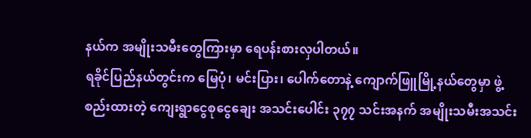နယ်က အမျိုးသမီးတွေကြားမှာ ရေပန်းစားလှပါတယ်။
ရခိုင်ပြည်နယ်တွင်းက မြေပုံ၊ မင်းပြား၊ ပေါက်တောနဲ့ ကျောက်ဖြူမြို့နယ်တွေမှာ ဖွဲ့စည်းထားတဲ့ ကျေးရွာငွေစုငွေချေး အသင်းပေါင်း ၃၇၇ သင်းအနက် အမျိုးသမီးအသင်း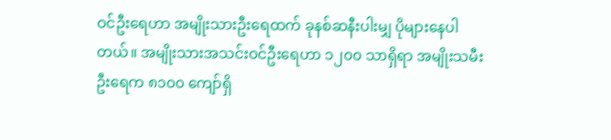ဝင်ဦးရေဟာ အမျိုးသားဦးရေထက် ခုနစ်ဆနီးပါးမျှ ပိုများနေပါတယ်။ အမျိုးသားအသင်းဝင်ဦးရေဟာ ၁၂၀၀ သာရှိရာ အမျိုးသမီးဦးရေက ၈၁၀၀ ကျော်ရှိ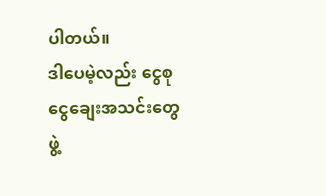ပါတယ်။
ဒါပေမဲ့လည်း ငွေစုငွေချေးအသင်းတွေဖွဲ့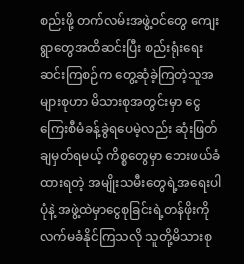စည်းဖို့ တက်လမ်းအဖွဲ့ဝင်တွေ ကျေးရွာတွေအထိဆင်းပြီး စည်းရုံးရေး ဆင်းကြစဉ်က တွေ့ဆုံခဲ့ကြတဲ့သူအများစုဟာ မိသားစုအတွင်းမှာ ငွေကြေးစီမံခန့်ခွဲရပေမဲ့လည်း ဆုံးဖြတ်ချမှတ်ရမယ့် ကိစ္စတွေမှာ ဘေးဖယ်ခံထားရတဲ့ အမျိုးသမီးတွေရဲ့အရေးပါပုံနဲ့ အဖွဲ့ထဲမှာငွေစုခြင်းရဲ့တန်ဖိုးကို လက်မခံနိုင်ကြသလို သူတို့မိသားစု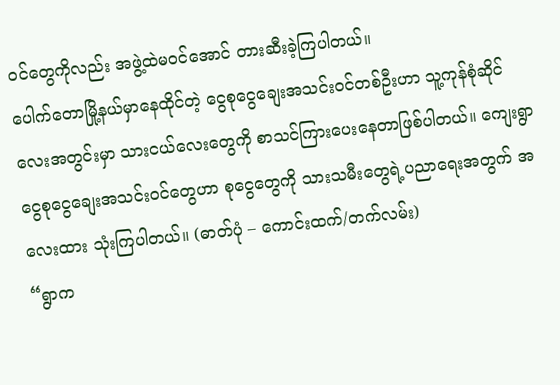ဝင်တွေကိုလည်း အဖွဲ့ထဲမဝင်အောင် တားဆီးခဲ့ကြပါတယ်။
ပေါက်တောမြို့နယ်မှာနေထိုင်တဲ့ ငွေစုငွေချေးအသင်းဝင်တစ်ဦးဟာ သူ့ကုန်စုံဆိုင်လေးအတွင်းမှာ သားငယ်လေးတွေကို စာသင်ကြားပေးနေတာဖြစ်ပါတယ်။ ကျေးရွာငွေစုငွေချေးအသင်းဝင်တွေဟာ စုငွေတွေကို သားသမီးတွေရဲ့ပညာရေးအတွက် အလေးထား သုံးကြပါတယ်။ (ဓာတ်ပုံ – ကောင်းထက်/တက်လမ်း)
“ရွာက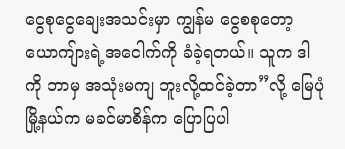ငွေစုငွေချေးအသင်းမှာ ကျွန်မ ငွေစစုတော့ ယောကျ်ားရဲ့အငေါက်ကို ခံခဲ့ရတယ်။ သူက ဒါကို ဘာမှ အသုံးမကျ ဘူးလို့ထင်ခဲ့တာ”လို့ မြေပုံမြို့နယ်က မခင်မာစိန်က ပြောပြပါ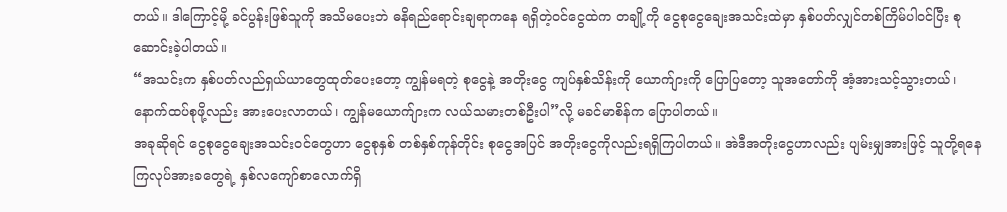တယ်။ ဒါကြောင့်မို့ ခင်ပွန်းဖြစ်သူကို အသိမပေးဘဲ ဓနိရည်ရောင်းချရာကနေ ရရှိတဲ့ဝင်ငွေထဲက တချို့ကို ငွေစုငွေချေးအသင်းထဲမှာ နှစ်ပတ်လျှင်တစ်ကြိမ်ပါဝင်ပြီး စုဆောင်းခဲ့ပါတယ်။
“အသင်းက နှစ်ပတ်လည်ရှယ်ယာတွေထုတ်ပေးတော့ ကျွန်မရတဲ့ စုငွေနဲ့ အတိုးငွေ ကျပ်နှစ်သိန်းကို ယောက်ျားကို ပြောပြတော့ သူအတော်ကို အံ့အားသင့်သွားတယ်၊ နောက်ထပ်စုဖို့လည်း အားပေးလာတယ်၊ ကျွန်မယောက်ျားက လယ်သမားတစ်ဦးပါ”လို့ မခင်မာစိန်က ပြောပါတယ်။
အခုဆိုရင် ငွေစုငွေချေးအသင်းဝင်တွေဟာ ငွေစုနှစ် တစ်နှစ်ကုန်တိုင်း စုငွေအပြင် အတိုးငွေကိုလည်းရရှိကြပါတယ်။ အဲဒီအတိုးငွေဟာလည်း ပျမ်းမျှအားဖြင့် သူတို့ရနေကြလုပ်အားခတွေရဲ့ နှစ်လကျော်စာလောက်ရှိ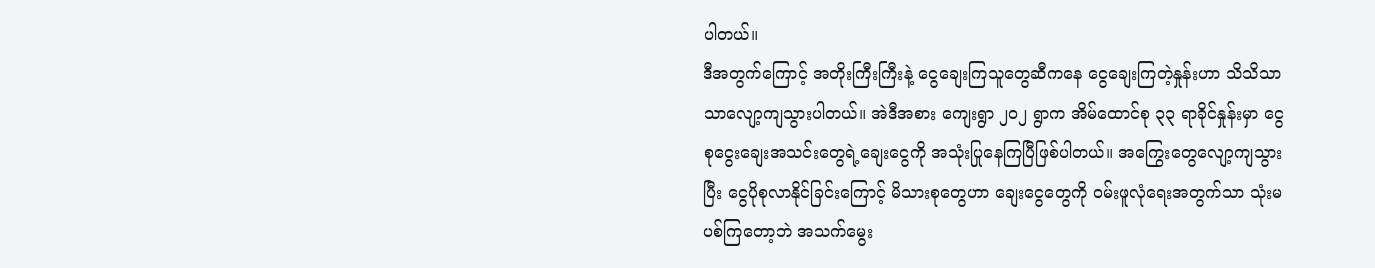ပါတယ်။
ဒီအတွက်ကြောင့် အတိုးကြီးကြီးနဲ့ ငွေချေးကြသူတွေဆီကနေ ငွေချေးကြတဲ့နှုန်းဟာ သိသိသာသာလျော့ကျသွားပါတယ်။ အဲဒီအစား ကျေးရွာ ၂၀၂ ရွာက အိမ်ထောင်စု ၃၃ ရာခိုင်နှုန်းမှာ ငွေစုငွေးချေးအသင်းတွေရဲ့ချေးငွေကို အသုံးပြုနေကြပြီဖြစ်ပါတယ်။ အကြွေးတွေလျော့ကျသွားပြီး ငွေပိုစုလာနိုင်ခြင်းကြောင့် မိသားစုတွေဟာ ချေးငွေတွေကို ဝမ်းဖူလုံရေးအတွက်သာ သုံးမပစ်ကြတော့ဘဲ အသက်မွေး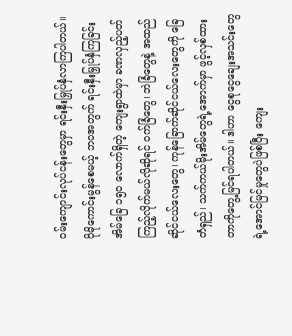ဝမ်းကျောင်းလုပ်ငန်းတွေမှာ ရင်းနှီးမြှုပ်နှံလာကြပါတယ်။
ပိုမိုကောင်းမွန်စေမယ့် ဘဝအတွက် ရင်းနှီးမြှုပ်နှံကြခြင်း
အိမ်ခြေ ၁၅၀ လောက်ရှိတဲ့ ကျေးရွာထဲမှာ ခဏလှည့်ပတ်ကြည့်လိုက်မယ်လိုဆိုရင် ဝက်ခြံတွေ၊ ဘဲခြံတွေနဲ့ အထည်ဆိုင်ငယ်လေးတွေ၊ ကုန်ခြောက်ဆိုင်ငယ်လေးတွေကို ခြေတံရှည်၊ သက်ကယ်မိုးအိမ်တွေရဲ့အောက်မှာ ဖွင့်လှစ်ထားတာကိုတွေ့မြင်ရပါတယ်။ ဒါဟာ ငွေစုငွေချေးအသင်းတွေရဲ့အောင်မြင်မှုတွေပဲဖြစ်ပြီး ကျေး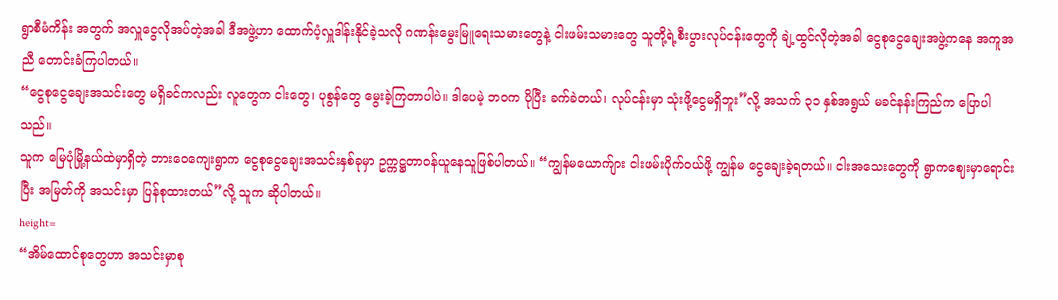ရွာစီမံကိန်း အတွက် အလှူငွေလိုအပ်တဲ့အခါ ဒီအဖွဲ့ဟာ ထောက်ပံ့လှူဒါန်းနိုင်ခဲ့သလို ဂဏန်းမွေးမြူရေးသမားတွေနဲ့ ငါးဖမ်းသမားတွေ သူတို့ရဲ့စီးပွားလုပ်ငန်းတွေကို ချဲ့ထွင်လိုတဲ့အခါ ငွေစုငွေချေးအဖွဲ့ကနေ အကူအညီ တောင်းခံကြပါတယ်။
“ငွေစုငွေချေးအသင်းတွေ မရှိခင်ကလည်း လူတွေက ငါးတွေ၊ ပုစွန်တွေ မွေးခဲ့ကြတာပါပဲ။ ဒါပေမဲ့ ဘဝက ပိုပြီး ခက်ခဲတယ်၊ လုပ်ငန်းမှာ သုံးဖို့ငွေမရှိဘူး”လို့ အသက် ၃၁ နှစ်အရွယ် မခင်နန်းကြည်က ပြောပါသည်။
သူက မြေပုံမြို့နယ်ထဲမှာရှိတဲ့ ဘားဝေကျေးရွာက ငွေစုငွေချေးအသင်းနှစ်ခုမှာ ဥက္ကဋ္ဌတာဝန်ယူနေသူဖြစ်ပါတယ်။ “ကျွန်မယောက်ျား ငါးဖမ်းပိုက်ဝယ်ဖို့ ကျွန်မ ငွေချေးခဲ့ရတယ်။ ငါးအသေးတွေကို ရွာကဈေးမှာရောင်းပြီး အမြတ်ကို အသင်းမှာ ပြန်စုထားတယ်”လို့ သူက ဆိုပါတယ်။
height=
“အိမ်ထောင်စုတွေဟာ အသင်းမှာစု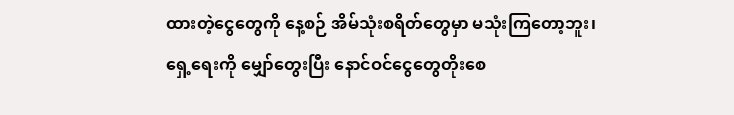ထားတဲ့ငွေတွေကို နေ့စဉ် အိမ်သုံးစရိတ်တွေမှာ မသုံးကြတော့ဘူး၊ ရှေ့ရေးကို မျှော်တွေးပြီး နောင်ဝင်ငွေတွေတိုးစေ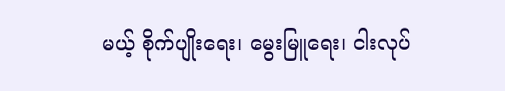မယ့် စိုက်ပျိုးရေး၊ မွေးမြူရေး၊ ငါးလုပ်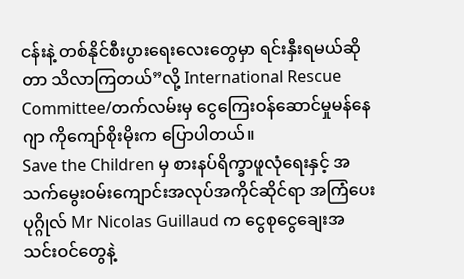ငန်းနဲ့ တစ်နိုင်စီးပွားရေးလေးတွေမှာ ရင်းနှီးရမယ်ဆိုတာ သိလာကြတယ်”လို့ International Rescue Committee/တက်လမ်းမှ ငွေကြေးဝန်ဆောင်မှုမန်နေဂျာ ကိုကျော်စိုးမိုးက ပြောပါတယ်။
Save the Children မှ စားနပ်ရိက္ခာဖူလုံရေးနှင့် အသက်မွေးဝမ်းကျောင်းအလုပ်အကိုင်ဆိုင်ရာ အကြံပေးပုဂ္ဂိုလ် Mr Nicolas Guillaud က ငွေစုငွေချေးအသင်းဝင်တွေနဲ့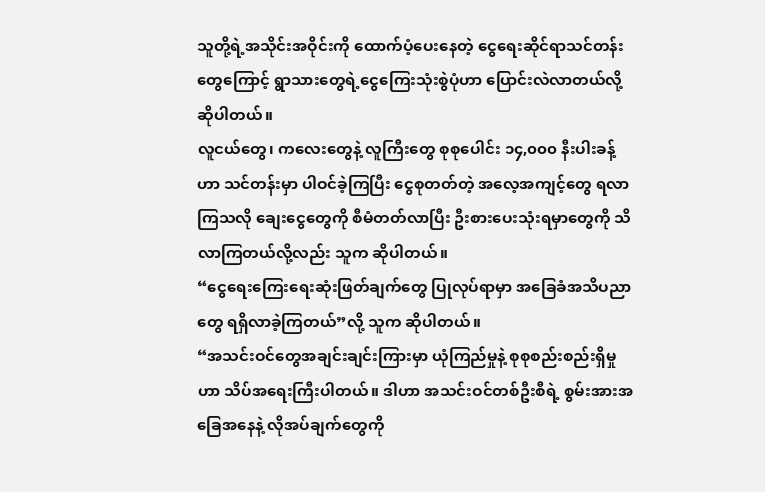သူတို့ရဲ့အသိုင်းအဝိုင်းကို ထောက်ပံ့ပေးနေတဲ့ ငွေရေးဆိုင်ရာသင်တန်းတွေကြောင့် ရွာသားတွေရဲ့ငွေကြေးသုံးစွဲပုံဟာ ပြောင်းလဲလာတယ်လို့ ဆိုပါတယ်။
လူငယ်တွေ၊ ကလေးတွေနဲ့ လူကြီးတွေ စုစုပေါင်း ၁၄,၀၀၀ နီးပါးခန့်ဟာ သင်တန်းမှာ ပါဝင်ခဲ့ကြပြီး ငွေစုတတ်တဲ့ အလေ့အကျင့်တွေ ရလာကြသလို ချေးငွေတွေကို စီမံတတ်လာပြီး ဦးစားပေးသုံးရမှာတွေကို သိလာကြတယ်လို့လည်း သူက ဆိုပါတယ်။
“ငွေရေးကြေးရေးဆုံးဖြတ်ချက်တွေ ပြုလုပ်ရာမှာ အခြေခံအသိပညာတွေ ရရှိလာခဲ့ကြတယ်”လို့ သူက ဆိုပါတယ်။
“အသင်းဝင်တွေအချင်းချင်းကြားမှာ ယုံကြည်မှုနဲ့ စုစုစည်းစည်းရှိမှုဟာ သိပ်အရေးကြီးပါတယ်။ ဒါဟာ အသင်းဝင်တစ်ဦးစီရဲ့ စွမ်းအားအခြေအနေနဲ့ လိုအပ်ချက်တွေကို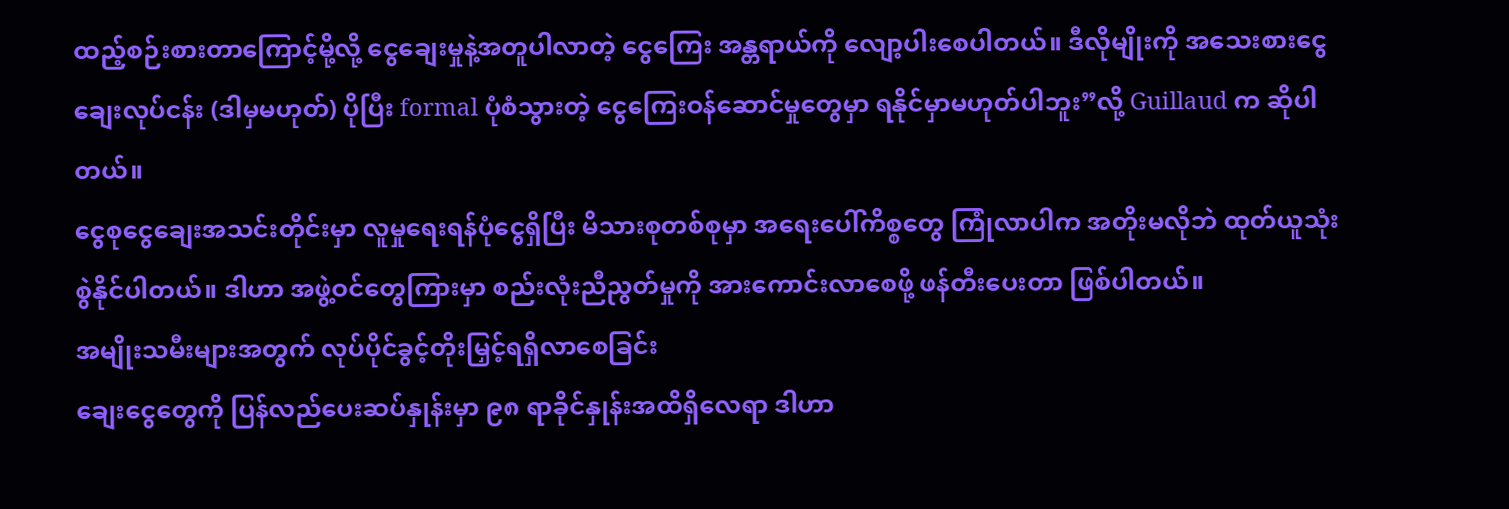ထည့်စဉ်းစားတာကြောင့်မို့လို့ ငွေချေးမှုနဲ့အတူပါလာတဲ့ ငွေကြေး အန္တရာယ်ကို လျော့ပါးစေပါတယ်။ ဒီလိုမျိုးကို အသေးစားငွေချေးလုပ်ငန်း (ဒါမှမဟုတ်) ပိုပြီး formal ပုံစံသွားတဲ့ ငွေကြေးဝန်ဆောင်မှုတွေမှာ ရနိုင်မှာမဟုတ်ပါဘူး”လို့ Guillaud က ဆိုပါတယ်။
ငွေစုငွေချေးအသင်းတိုင်းမှာ လူမှုရေးရန်ပုံငွေရှိပြီး မိသားစုတစ်စုမှာ အရေးပေါ်ကိစ္စတွေ ကြုံလာပါက အတိုးမလိုဘဲ ထုတ်ယူသုံးစွဲနိုင်ပါတယ်။ ဒါဟာ အဖွဲ့ဝင်တွေကြားမှာ စည်းလုံးညီညွတ်မှုကို အားကောင်းလာစေဖို့ ဖန်တီးပေးတာ ဖြစ်ပါတယ်။
အမျိုးသမီးများအတွက် လုပ်ပိုင်ခွင့်တိုးမြှင့်ရရှိလာစေခြင်း
ချေးငွေတွေကို ပြန်လည်ပေးဆပ်နှုန်းမှာ ၉၈ ရာခိုင်နှုန်းအထိရှိလေရာ ဒါဟာ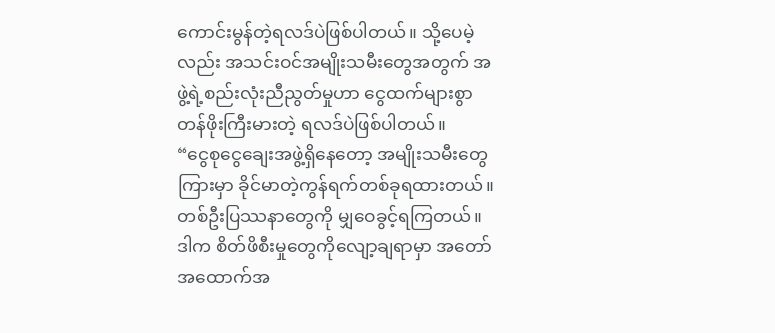ကောင်းမွန်တဲ့ရလဒ်ပဲဖြစ်ပါတယ်။ သို့ပေမဲ့လည်း အသင်းဝင်အမျိုးသမီးတွေအတွက် အဖွဲ့ရဲ့စည်းလုံးညီညွတ်မှုဟာ ငွေထက်များစွာတန်ဖိုးကြီးမားတဲ့ ရလဒ်ပဲဖြစ်ပါတယ်။
“ငွေစုငွေချေးအဖွဲ့ရှိနေတော့ အမျိုးသမီးတွေကြားမှာ ခိုင်မာတဲ့ကွန်ရက်တစ်ခုရထားတယ်။ တစ်ဦးပြဿနာတွေကို မျှဝေခွင့်ရကြတယ်။ ဒါက စိတ်ဖိစီးမှုတွေကိုလျော့ချရာမှာ အတော်အထောက်အ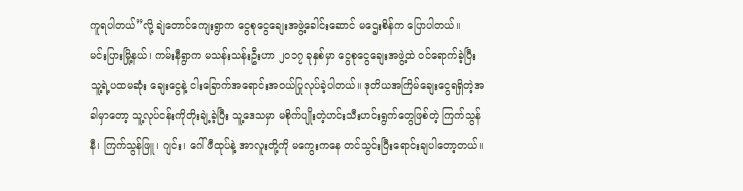ကူရပါတယ်”လို့ ချဲတောင်ကျေးရွာက ငွေစုငွေချေးအဖွဲ့ခေါင်းဆောင် မဌေးစိန်က ပြောပါတယ်။
မင်းပြားမြို့နယ်၊ ကမ်းနီရွာက မသန်းသန်းဦးဟာ ၂၀၁၇ ခုနှစ်မှာ ငွေစုငွေချေးအဖွဲ့ထဲ ဝင်ရောက်ခဲ့ပြီး သူ့ရဲ့ပထမဆုံး ချေးငွေနဲ့ ငါးခြောက်အရောင်းအဝယ်ပြုလုပ်ခဲ့ပါတယ်။ ဒုတိယအကြိမ်ချေးငွေရရှိတဲ့အခါမှာတော့ သူ့လုပ်ငန်းကိုတိုးချဲ့ခဲ့ပြီး သူ့ဒေသမှာ မစိုက်ပျိုးတဲ့ဟင်းသီးဟင်းရွက်တွေဖြစ်တဲ့ ကြက်သွန်နီ၊ ကြက်သွန်ဖြူ၊ ဂျင်း၊ ဂေါ်ဖီထုပ်နဲ့ အာလူးတို့ကို မကွေးကနေ တင်သွင်းပြီးရောင်းချပါတော့တယ်။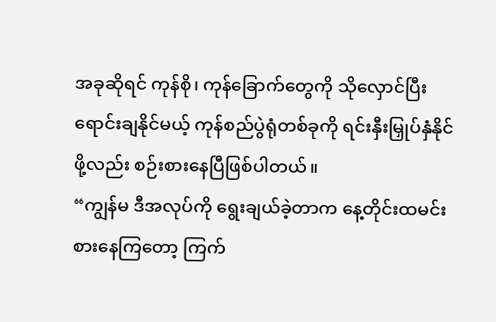အခုဆိုရင် ကုန်စို၊ ကုန်ခြောက်တွေကို သိုလှောင်ပြီးရောင်းချနိုင်မယ့် ကုန်စည်ပွဲရုံတစ်ခုကို ရင်းနှီးမြှုပ်နှံနိုင်ဖို့လည်း စဉ်းစားနေပြီဖြစ်ပါတယ်။
“ကျွန်မ ဒီအလုပ်ကို ရွေးချယ်ခဲ့တာက နေ့တိုင်းထမင်းစားနေကြတော့ ကြက်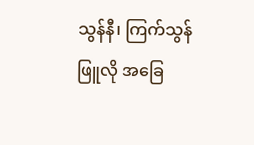သွန်နီ၊ ကြက်သွန်ဖြူလို အခြေ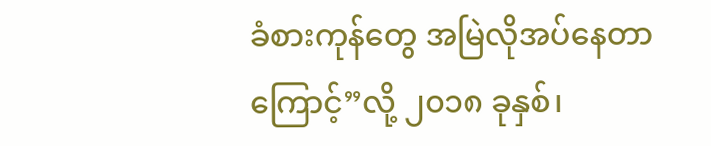ခံစားကုန်တွေ အမြဲလိုအပ်နေတာကြောင့်”လို့ ၂၀၁၈ ခုနှစ်၊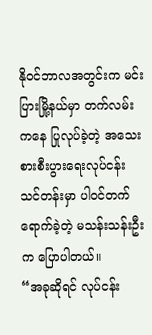နိုဝင်ဘာလအတွင်းက မင်းပြားမြို့နယ်မှာ တက်လမ်းကနေ ပြုလုပ်ခဲ့တဲ့ အသေးစားစီးပွားရေးလုပ်ငန်းသင်တန်းမှာ ပါဝင်တက်ရောက်ခဲ့တဲ့ မသန်းသန်းဦးက ပြောပါတယ်။
“အခုဆိုရင် လုပ်ငန်း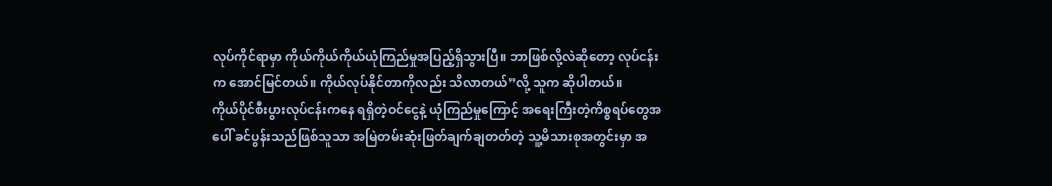လုပ်ကိုင်ရာမှာ ကိုယ်ကိုယ်ကိုယ်ယုံကြည်မှုအပြည့်ရှိသွားပြီ။ ဘာဖြစ်လို့လဲဆိုတော့ လုပ်ငန်းက အောင်မြင်တယ်။ ကိုယ်လုပ်နိုင်တာကိုလည်း သိလာတယ်”လို့ သူက ဆိုပါတယ်။
ကိုယ်ပိုင်စီးပွားလုပ်ငန်းကနေ ရရှိတဲ့ဝင်ငွေနဲ့ ယုံကြည်မှုကြောင့် အရေးကြီးတဲ့ကိစ္စရပ်တွေအပေါ် ခင်ပွန်းသည်ဖြစ်သူသာ အမြဲတမ်းဆုံးဖြတ်ချက်ချတတ်တဲ့ သူ့မိသားစုအတွင်းမှာ အ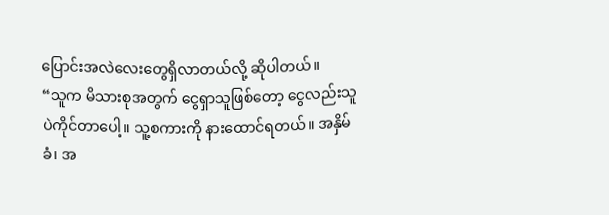ပြောင်းအလဲလေးတွေရှိလာတယ်လို့ ဆိုပါတယ်။
“သူက မိသားစုအတွက် ငွေရှာသူဖြစ်တော့ ငွေလည်းသူပဲကိုင်တာပေါ့။ သူ့စကားကို နားထောင်ရတယ်။ အနှိမ်ခံ၊ အ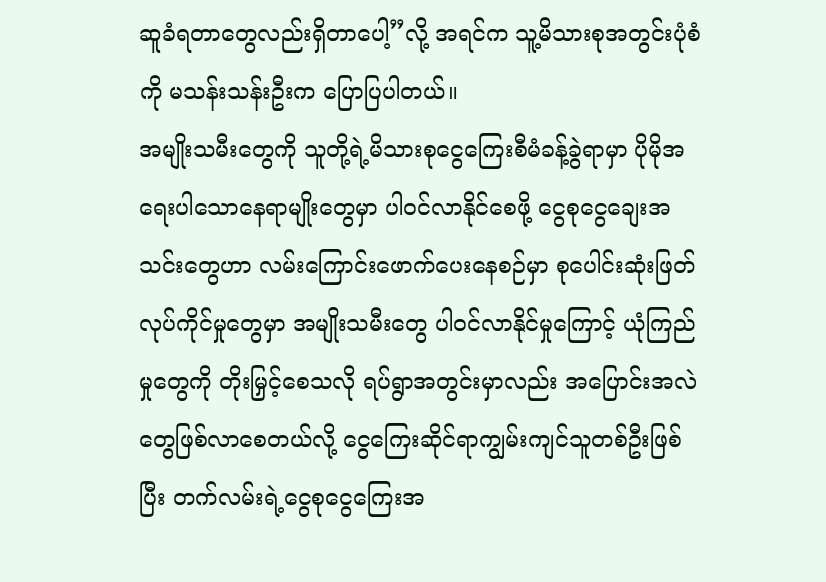ဆူခံရတာတွေလည်းရှိတာပေါ့”လို့ အရင်က သူ့မိသားစုအတွင်းပုံစံကို မသန်းသန်းဦးက ပြောပြပါတယ်။
အမျိုးသမီးတွေကို သူတို့ရဲ့မိသားစုငွေကြေးစီမံခန့်ခွဲရာမှာ ပိုမိုအရေးပါသောနေရာမျိုးတွေမှာ ပါဝင်လာနိုင်စေဖို့ ငွေစုငွေချေးအသင်းတွေဟာ လမ်းကြောင်းဖောက်ပေးနေစဉ်မှာ စုပေါင်းဆုံးဖြတ်လုပ်ကိုင်မှုတွေမှာ အမျိုးသမီးတွေ ပါဝင်လာနိုင်မှုကြောင့် ယုံကြည်မှုတွေကို တိုးမြှင့်စေသလို ရပ်ရွာအတွင်းမှာလည်း အပြောင်းအလဲတွေဖြစ်လာစေတယ်လို့ ငွေကြေးဆိုင်ရာကျွမ်းကျင်သူတစ်ဦးဖြစ်ပြီး တက်လမ်းရဲ့ငွေစုငွေကြေးအ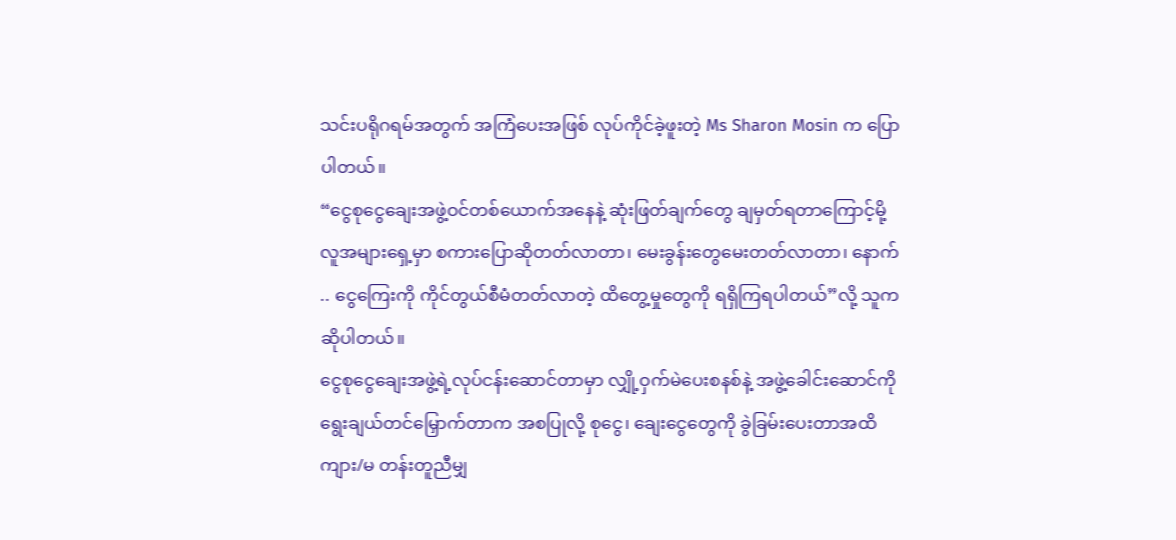သင်းပရိုဂရမ်အတွက် အကြံပေးအဖြစ် လုပ်ကိုင်ခဲ့ဖူးတဲ့ Ms Sharon Mosin က ပြောပါတယ်။
“ငွေစုငွေချေးအဖွဲ့ဝင်တစ်ယောက်အနေနဲ့ ဆုံးဖြတ်ချက်တွေ ချမှတ်ရတာကြောင့်မို့ လူအများရှေ့မှာ စကားပြောဆိုတတ်လာတာ၊ မေးခွန်းတွေမေးတတ်လာတာ၊ နောက် .. ငွေကြေးကို ကိုင်တွယ်စီမံတတ်လာတဲ့ ထိတွေ့မှုတွေကို ရရှိကြရပါတယ်”လို့ သူက ဆိုပါတယ်။
ငွေစုငွေချေးအဖွဲ့ရဲ့လုပ်ငန်းဆောင်တာမှာ လျှို့ဝှက်မဲပေးစနစ်နဲ့ အဖွဲ့ခေါင်းဆောင်ကို ရွေးချယ်တင်မြှောက်တာက အစပြုလို့ စုငွေ၊ ချေးငွေတွေကို ခွဲခြမ်းပေးတာအထိ ကျား/မ တန်းတူညီမျှ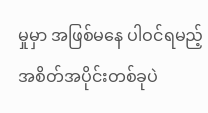မှုမှာ အဖြစ်မနေ ပါဝင်ရမည့် အစိတ်အပိုင်းတစ်ခုပဲ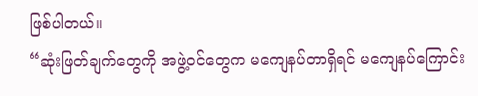ဖြစ်ပါတယ်။
“ဆုံးဖြတ်ချက်တွေကို အဖွဲ့ဝင်တွေက မကျေနပ်တာရှိရင် မကျေနပ်ကြောင်း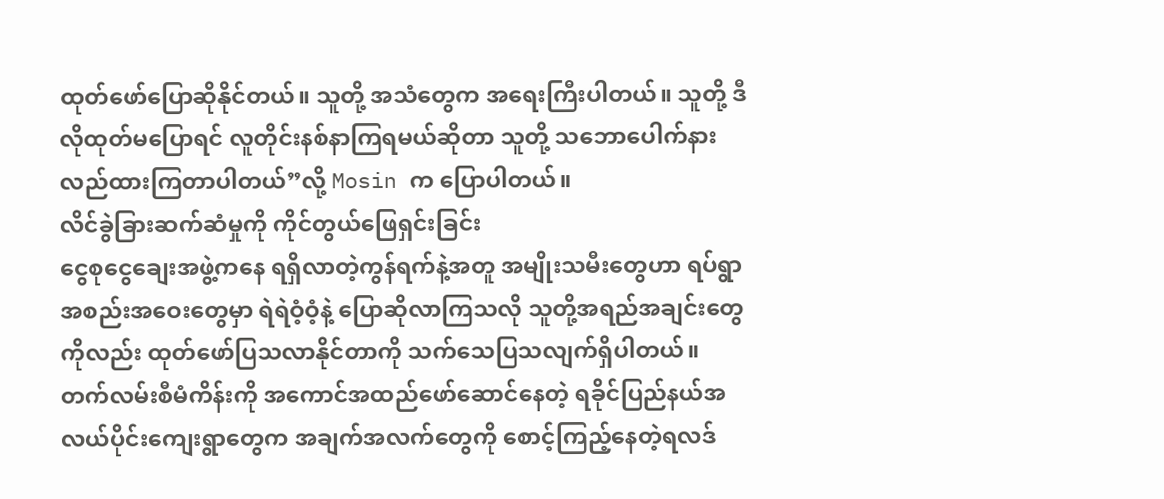ထုတ်ဖော်ပြောဆိုနိုင်တယ်။ သူတို့ အသံတွေက အရေးကြီးပါတယ်။ သူတို့ ဒီလိုထုတ်မပြောရင် လူတိုင်းနစ်နာကြရမယ်ဆိုတာ သူတို့ သဘောပေါက်နား လည်ထားကြတာပါတယ်”လို့ Mosin က ပြောပါတယ်။
လိင်ခွဲခြားဆက်ဆံမှုကို ကိုင်တွယ်ဖြေရှင်းခြင်း
ငွေစုငွေချေးအဖွဲ့ကနေ ရရှိလာတဲ့ကွန်ရက်နဲ့အတူ အမျိုးသမီးတွေဟာ ရပ်ရွာအစည်းအဝေးတွေမှာ ရဲရဲဝံ့ဝံ့နဲ့ ပြောဆိုလာကြသလို သူတို့အရည်အချင်းတွေကိုလည်း ထုတ်ဖော်ပြသလာနိုင်တာကို သက်သေပြသလျက်ရှိပါတယ်။
တက်လမ်းစီမံကိန်းကို အကောင်အထည်ဖော်ဆောင်နေတဲ့ ရခိုင်ပြည်နယ်အလယ်ပိုင်းကျေးရွာတွေက အချက်အလက်တွေကို စောင့်ကြည့်နေတဲ့ရလဒ်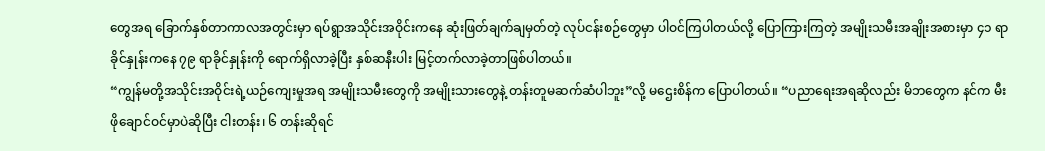တွေအရ ခြောက်နှစ်တာကာလအတွင်းမှာ ရပ်ရွာအသိုင်းအဝိုင်းကနေ ဆုံးဖြတ်ချက်ချမှတ်တဲ့ လုပ်ငန်းစဉ်တွေမှာ ပါဝင်ကြပါတယ်လို့ ပြောကြားကြတဲ့ အမျိုးသမီးအချိုးအစားမှာ ၄၁ ရာခိုင်နှုန်းကနေ ၇၉ ရာခိုင်နှုန်းကို ရောက်ရှိလာခဲ့ပြီး နှစ်ဆနီးပါး မြင့်တက်လာခဲ့တာဖြစ်ပါတယ်။
“ကျွန်မတို့အသိုင်းအဝိုင်းရဲ့ယဉ်ကျေးမှုအရ အမျိုးသမီးတွေကို အမျိုးသားတွေနဲ့ တန်းတူမဆက်ဆံပါဘူး”လို့ မဌေးစိန်က ပြောပါတယ်။ “ပညာရေးအရဆိုလည်း မိဘတွေက နင်က မီးဖိုချောင်ဝင်မှာပဲဆိုပြီး ငါးတန်း၊ ၆ တန်းဆိုရင်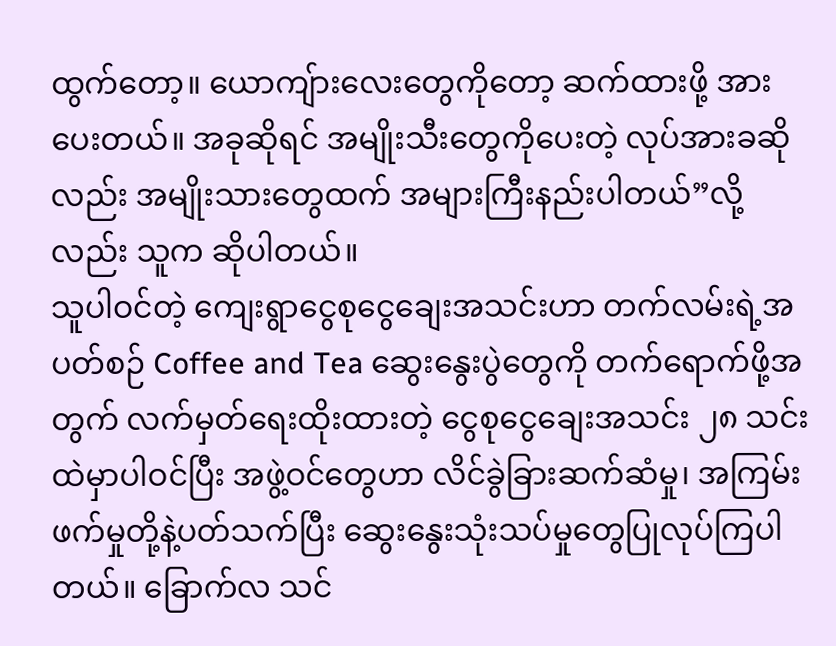ထွက်တော့။ ယောကျ်ားလေးတွေကိုတော့ ဆက်ထားဖို့ အားပေးတယ်။ အခုဆိုရင် အမျိုးသီးတွေကိုပေးတဲ့ လုပ်အားခဆိုလည်း အမျိုးသားတွေထက် အများကြီးနည်းပါတယ်”လို့လည်း သူက ဆိုပါတယ်။
သူပါဝင်တဲ့ ကျေးရွာငွေစုငွေချေးအသင်းဟာ တက်လမ်းရဲ့အပတ်စဉ် Coffee and Tea ဆွေးနွေးပွဲတွေကို တက်ရောက်ဖို့အတွက် လက်မှတ်ရေးထိုးထားတဲ့ ငွေစုငွေချေးအသင်း ၂၈ သင်းထဲမှာပါဝင်ပြီး အဖွဲ့ဝင်တွေဟာ လိင်ခွဲခြားဆက်ဆံမှု၊ အကြမ်းဖက်မှုတို့နဲ့ပတ်သက်ပြီး ဆွေးနွေးသုံးသပ်မှုတွေပြုလုပ်ကြပါတယ်။ ခြောက်လ သင်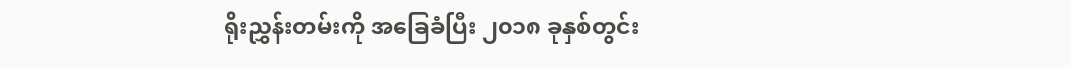ရိုးညွှန်းတမ်းကို အခြေခံပြီး ၂၀၁၈ ခုနှစ်တွင်း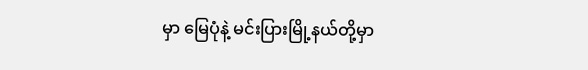မှာ မြေပုံနဲ့ မင်းပြားမြို့နယ်တို့မှာ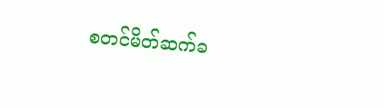စတင်မိတ်ဆက်ခ